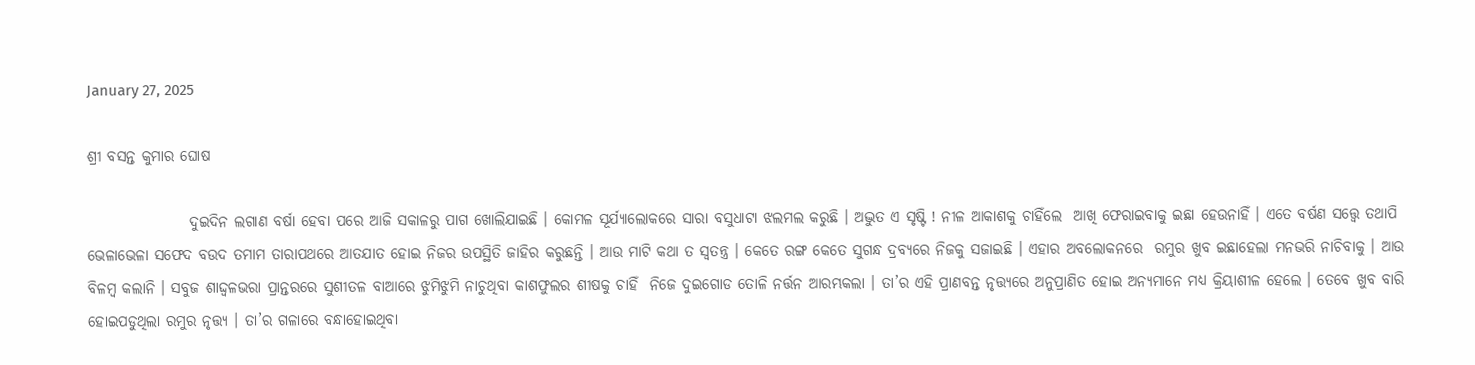January 27, 2025

ଶ୍ରୀ ବସନ୍ତ କୁମାର ଘୋଷ

                 ଦୁଇଦିନ ଲଗାଣ ବର୍ଷା ହେବା ପରେ ଆଜି ସକାଳରୁ ପାଗ ଖୋଲିଯାଇଛି । କୋମଳ ସୂର୍ଯ୍ୟାଲୋକରେ ସାରା ବସୁଧାଟା ଝଲମଲ କରୁଛି । ଅଦ୍ଭୁତ ଏ ସୃଷ୍ଟି ! ନୀଳ ଆକାଶକୁ ଚାହିଁଲେ  ଆଖି ଫେରାଇବାକୁ ଇଛା ହେଉନାହିଁ । ଏତେ ବର୍ଷଣ ସତ୍ତ୍ୱେ ତଥାପି ଭେଳାଭେଳା ସଫେଦ ବଉଦ ତମାମ ତାରାପଥରେ ଆତଯାତ ହୋଇ ନିଜର ଉପସ୍ଥିତି ଜାହିର କରୁଛନ୍ତି । ଆଉ ମାଟି କଥା ତ ସ୍ୱତନ୍ତ୍ର । କେତେ ରଙ୍ଗ କେତେ ସୁଗନ୍ଧ ଦ୍ରବ୍ୟରେ ନିଜକୁ ସଜାଇଛି । ଏହାର ଅବଲୋକନରେ  ରମୁର ଖୁବ ଇଛାହେଲା ମନଭରି ନାଚିବାକୁ । ଆଉ ବିଳମ୍ବ କଲାନି । ସବୁଜ ଶାଦ୍ଦ୍ୱଳଭରା ପ୍ରାନ୍ତରରେ ସୁଶୀତଳ ବାଆରେ ଝୁମିଝୁମି ନାଚୁଥିବା କାଶଫୁଲର ଶୀଷକୁ ଚାହିଁ  ନିଜେ ଦୁଇଗୋଡ ତୋଳି ନର୍ତ୍ତନ ଆରମ୍ଭକଲା । ତା’ର ଏହି ପ୍ରାଣବନ୍ତ ନୃତ୍ତ୍ୟରେ ଅନୁପ୍ରାଣିତ ହୋଇ ଅନ୍ୟମାନେ ମଧ୍ୟ କ୍ରିୟାଶୀଳ ହେଲେ । ତେବେ ଖୁବ ବାରି ହୋଇପଡୁଥିଲା ରମୁର ନୃତ୍ତ୍ୟ । ତା’ର ଗଳାରେ ବନ୍ଧାହୋଇଥିବା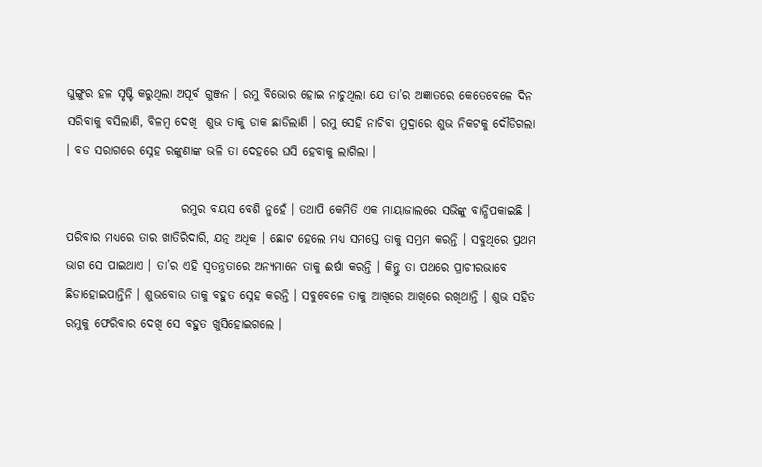ଘୁଙ୍ଗୁର ହଳ ସୃଷ୍ଟି କରୁଥିଲା ଅପୂର୍ବ ଗୁଞ୍ଜନ । ରମୁ ବିଭୋର ହୋଇ ନାଚୁଥିଲା ଯେ ତା’ର ଅଜ୍ଞାତରେ କେତେବେଳେ ଦିନ ସରିବାକୁ ବସିଲାଣି, ବିଳମ୍ବ ଦେଖି  ଶୁଭ ତାକୁ ଡାକ ଛାଡିଲାଣି । ରମୁ ସେହି ନାଚିବା ମୁଦ୍ରାରେ ଶୁଭ ନିକଟକୁ ଦୌଡିଗଲା । ବଡ ସରାଗରେ ସ୍ନେହ ରଙ୍କୁଣାଙ୍କ ଭଳି ତା ଦେହରେ ଘସି ହେବାକୁ ଲାଗିଲା ।

                        ରମୁର ବୟସ ବେଶି ନୁହେଁ । ତଥାପି କେମିତି ଏକ ମାୟାଜାଲରେ ସଭିଙ୍କୁ ବାନ୍ଧିପକାଇଛି । ପରିବାର ମଧ୍ୟରେ ତାର ଖାତିରିଦାରି, ଯତ୍ନ ଅଧିକ । ଛୋଟ ହେଲେ ମଧ୍ୟ ସମସ୍ତେ ତାକୁ ସମ୍ଭ୍ରମ କରନ୍ତି । ସବୁଥିରେ ପ୍ରଥମ ଭାଗ ସେ ପାଇଥାଏ । ତା’ର ଏହି ସ୍ୱତନ୍ତ୍ରତାରେ ଅନ୍ୟମାନେ ତାକୁ ଈର୍ଷା କରନ୍ତି । କିନ୍ତୁ ତା ପଥରେ ପ୍ରାଚୀରଭାବେ ଛିଡାହୋଇପାନ୍ତିନି । ଶୁଭବୋଉ ତାକୁ ବହୁତ ସ୍ନେହ କରନ୍ତି । ସବୁବେଳେ ତାକୁ ଆଖିରେ ଆଖିରେ ରଖିଥାନ୍ତି । ଶୁଭ ସହିତ ରମୁକୁ ଫେରିବାର ଦେଖି ସେ ବହୁତ ଖୁସିହୋଇଗଲେ ।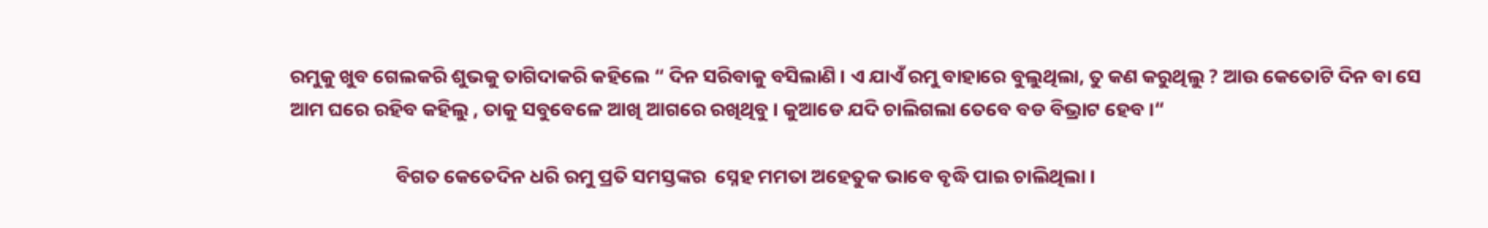ରମୁକୁ ଖୁବ ଗେଲକରି ଶୁଭକୁ ତାଗିଦାକରି କହିଲେ “ ଦିନ ସରିବାକୁ ବସିଲାଣି । ଏ ଯାଏଁ ରମୁ ବାହାରେ ବୁଲୁଥିଲା, ତୁ କଣ କରୁଥିଲୁ ? ଆଉ କେତୋଟି ଦିନ ବା ସେ ଆମ ଘରେ ରହିବ କହିଲୁ , ତାକୁ ସବୁବେଳେ ଆଖି ଆଗରେ ରଖିଥିବୁ । କୁଆଡେ ଯଦି ଚାଲିଗଲା ତେବେ ବଡ ବିଭ୍ରାଟ ହେବ ।“

                        ବିଗତ କେତେଦିନ ଧରି ରମୁ ପ୍ରତି ସମସ୍ତଙ୍କର  ସ୍ନେହ ମମତା ଅହେତୁକ ଭାବେ ବୃଦ୍ଧି ପାଇ ଚାଲିଥିଲା ।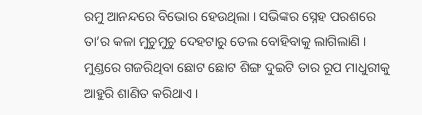ରମୁ ଆନନ୍ଦରେ ବିଭୋର ହେଉଥିଲା । ସଭିଙ୍କର ସ୍ନେହ ପରଶରେ ତା’ର କଳା ମୁଚୁମୁଚୁ ଦେହଟାରୁ ତେଲ ବୋହିବାକୁ ଲାଗିଲାଣି ।  ମୁଣ୍ଡରେ ଗଜରିଥିବା ଛୋଟ ଛୋଟ ଶିଙ୍ଗ ଦୁଇଟି ତାର ରୂପ ମାଧୁରୀକୁ ଆହୁରି ଶାଣିତ କରିଥାଏ ।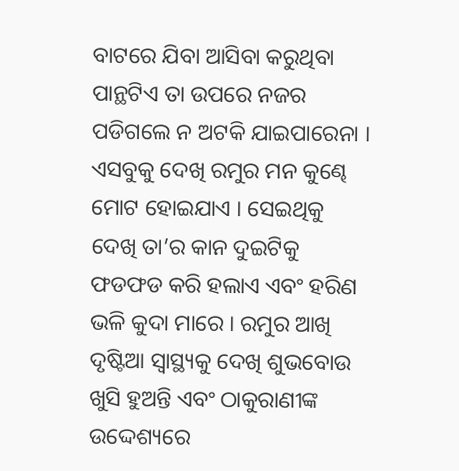ବାଟରେ ଯିବା ଆସିବା କରୁଥିବା ପାନ୍ଥଟିଏ ତା ଉପରେ ନଜର ପଡିଗଲେ ନ ଅଟକି ଯାଇପାରେନା । ଏସବୁକୁ ଦେଖି ରମୁର ମନ କୁଣ୍ଢେ ମୋଟ ହୋଇଯାଏ । ସେଇଥିକୁ ଦେଖି ତା’ର କାନ ଦୁଇଟିକୁ ଫଡଫଡ କରି ହଲାଏ ଏବଂ ହରିଣ ଭଳି କୁଦା ମାରେ । ରମୁର ଆଖି ଦୃଷ୍ଟିଆ ସ୍ୱାସ୍ଥ୍ୟକୁ ଦେଖି ଶୁଭବୋଉ ଖୁସି ହୁଅନ୍ତି ଏବଂ ଠାକୁରାଣୀଙ୍କ ଉଦ୍ଦେଶ୍ୟରେ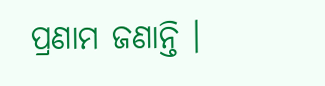ପ୍ରଣାମ ଜଣାନ୍ତି ।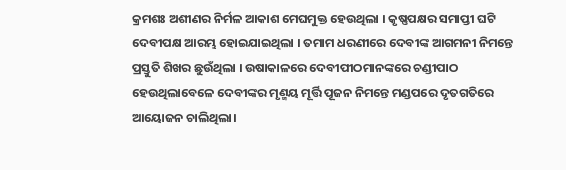କ୍ରମଶଃ ଅଶୀଣର ନିର୍ମଳ ଆକାଶ ମେଘମୁକ୍ତ ହେଉଥିଲା । କୃଷ୍ଣପକ୍ଷର ସମାପ୍ତୀ ଘଟି ଦେବୀପକ୍ଷ ଆରମ୍ଭ ହୋଇଯାଇଥିଲା । ତମାମ ଧରଣୀରେ ଦେବୀଙ୍କ ଆଗମନୀ ନିମନ୍ତେ ପ୍ରସ୍ତୁତି ଶିଖର ଛୁଉଁଥିଲା । ଉଷାକାଳରେ ଦେବୀପୀଠମାନଙ୍କରେ ଚଣ୍ଡୀପାଠ ହେଉଥିଲାବେଳେ ଦେବୀଙ୍କର ମୃଣ୍ମୟ ମୂର୍ତ୍ତି ପୂଜନ ନିମନ୍ତେ ମଣ୍ଡପରେ ଦୃତଗତିରେ ଆୟୋଜନ ଚାଲିଥିଲା।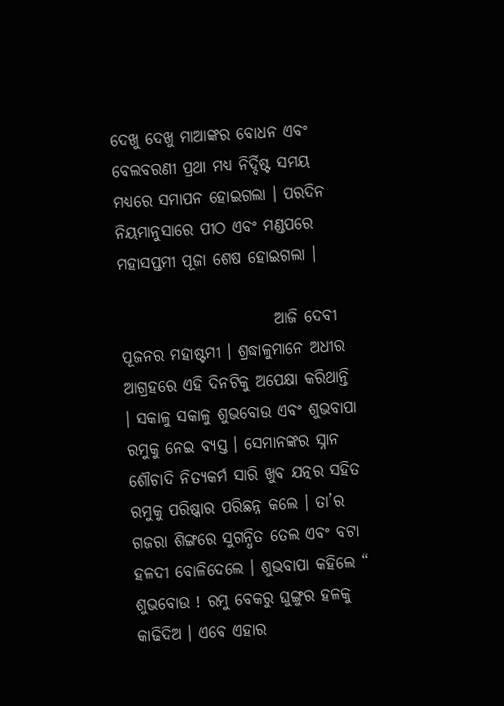ଦେଖୁ ଦେଖୁ ମାଆଙ୍କର ବୋଧନ ଏବଂ ବେଲବରଣୀ ପ୍ରଥା ମଧ୍ୟ ନିର୍ଦ୍ଦିଷ୍ଟ ସମୟ ମଧ୍ୟରେ ସମାପନ ହୋଇଗଲା । ପରଦିନ ନିୟମାନୁସାରେ ପୀଠ ଏବଂ ମଣ୍ଡପରେ ମହାସପ୍ତମୀ ପୂଜା ଶେଷ ହୋଇଗଲା ।

                        ଆଜି ଦେବୀ ପୂଜନର ମହାଷ୍ଟମୀ । ଶ୍ରଦ୍ଧାଳୁମାନେ ଅଧୀର ଆଗ୍ରହରେ ଏହି ଦିନଟିକୁ ଅପେକ୍ଷା କରିଥାନ୍ତି । ସକାଳୁ ସକାଳୁ ଶୁଭବୋଉ ଏବଂ ଶୁଭବାପା ରମୁକୁ ନେଇ ବ୍ୟସ୍ତ । ସେମାନଙ୍କର ସ୍ନାନ ଶୌଚାଦି ନିତ୍ୟକର୍ମ ସାରି ଖୁବ ଯତ୍ନର ସହିତ ରମୁକୁ ପରିଷ୍କାର ପରିଛନ୍ନ କଲେ । ତା’ର ଗଜରା ଶିଙ୍ଗରେ ସୁଗନ୍ଧିତ ତେଲ ଏବଂ ବଟା ହଳଦୀ ବୋଳିଦେଲେ । ଶୁଭବାପା କହିଲେ “ ଶୁଭବୋଉ ! ରମୁ ବେକରୁ ଘୁଙ୍ଗୁର ହଳକୁ କାଢିଦିଅ । ଏବେ ଏହାର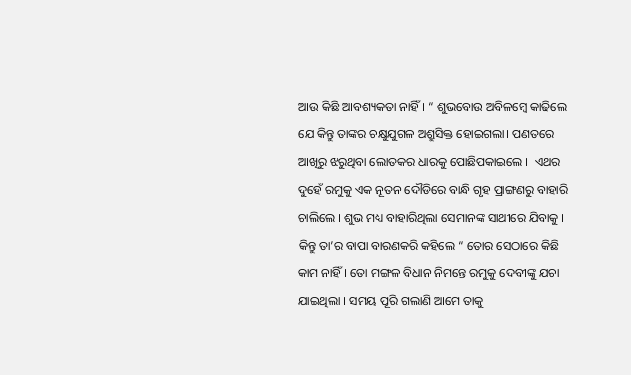ଆଉ କିଛି ଆବଶ୍ୟକତା ନାହିଁ। “ ଶୁଭବୋଉ ଅବିଳମ୍ବେ କାଢିଲେ ଯେ କିନ୍ତୁ ତାଙ୍କର ଚକ୍ଷୁଯୁଗଳ ଅଶ୍ରୁସିକ୍ତ ହୋଇଗଲା। ପଣତରେ ଆଖିରୁ ଝରୁଥିବା ଲୋତକର ଧାରକୁ ପୋଛିପକାଇଲେ ।  ଏଥର ଦୁହେଁ ରମୁକୁ ଏକ ନୂତନ ଦୌଡିରେ ବାନ୍ଧି ଗୃହ ପ୍ରାଙ୍ଗଣରୁ ବାହାରି ଚାଲିଲେ । ଶୁଭ ମଧ୍ୟ ବାହାରିଥିଲା ସେମାନଙ୍କ ସାଥୀରେ ଯିବାକୁ । କିନ୍ତୁ ତା’ର ବାପା ବାରଣକରି କହିଲେ “ ତୋର ସେଠାରେ କିଛି କାମ ନାହିଁ । ତୋ ମଙ୍ଗଳ ବିଧାନ ନିମନ୍ତେ ରମୁକୁ ଦେବୀଙ୍କୁ ଯଚା ଯାଇଥିଲା । ସମୟ ପୂରି ଗଲାଣି ଆମେ ତାକୁ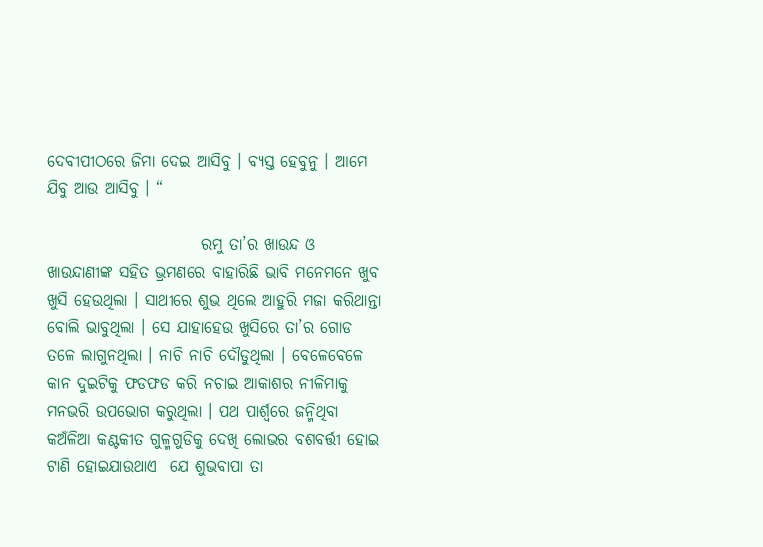ଦେବୀପୀଠରେ ଜିମା ଦେଇ ଆସିବୁ । ବ୍ୟସ୍ତ ହେବୁନୁ । ଆମେ ଯିବୁ ଆଉ ଆସିବୁ । “

                        ରମୁ ତା’ର ଖାଉନ୍ଦ ଓ ଖାଉନ୍ଦାଣୀଙ୍କ ସହିତ ଭ୍ରମଣରେ ବାହାରିଛି ଭାବି ମନେମନେ ଖୁବ ଖୁସି ହେଉଥିଲା । ସାଥୀରେ ଶୁଭ ଥିଲେ ଆହୁରି ମଜା କରିଥାନ୍ତା ବୋଲି ଭାବୁଥିଲା । ସେ ଯାହାହେଉ ଖୁସିରେ ତା’ର ଗୋଡ ତଳେ ଲାଗୁନଥିଲା । ନାଚି ନାଚି ଦୌଡୁଥିଲା । ବେଳେବେଳେ କାନ ଦୁଇଟିକୁ ଫଡଫଡ କରି ନଚାଇ ଆକାଶର ନୀଳିମାକୁ ମନଭରି ଉପଭୋଗ କରୁଥିଲା । ପଥ ପାର୍ଶ୍ୱରେ ଜନ୍ମିଥିବା କଅଁଳିଆ କଣ୍ଟକୀତ ଗୁଳ୍ମଗୁଡିକୁ ଦେଖି ଲୋଭର ବଶବର୍ତ୍ତୀ ହୋଇ ଟାଣି ହୋଇଯାଉଥାଏ  ଯେ ଶୁଭବାପା ତା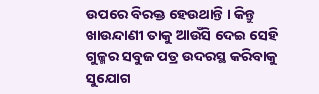ଉପରେ ବିରକ୍ତ ହେଉଥାନ୍ତି । କିନ୍ତୁ ଖାଉନ୍ଦାଣୀ ତାକୁ ଆଉଁସି ଦେଇ ସେହି ଗୁଳ୍ମର ସବୁଜ ପତ୍ର ଉଦରସ୍ଥ କରିବାକୁ ସୁଯୋଗ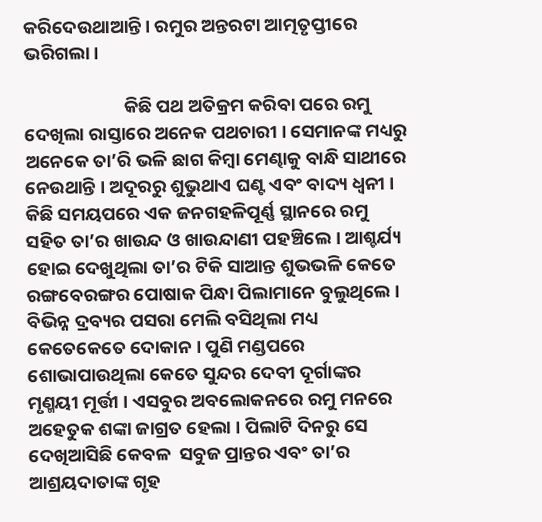କରିଦେଉଥାଆନ୍ତି । ରମୁର ଅନ୍ତରଟା ଆତ୍ମତୃପ୍ତୀରେ ଭରିଗଲା ।

                        କିଛି ପଥ ଅତିକ୍ରମ କରିବା ପରେ ରମୁ ଦେଖିଲା ରାସ୍ତାରେ ଅନେକ ପଥଚାରୀ । ସେମାନଙ୍କ ମଧ୍ୟରୁ  ଅନେକେ ତା’ରି ଭଳି ଛାଗ କିମ୍ବା ମେଣ୍ଢାକୁ ବାନ୍ଧି ସାଥୀରେ ନେଉଥାନ୍ତି । ଅଦୂରରୁ ଶୁଭୁଥାଏ ଘଣ୍ଟ ଏବଂ ବାଦ୍ୟ ଧ୍ୱନୀ । କିଛି ସମୟପରେ ଏକ ଜନଗହଳିପୂର୍ଣ୍ଣ ସ୍ଥାନରେ ରମୁ ସହିତ ତା’ର ଖାଉନ୍ଦ ଓ ଖାଉନ୍ଦାଣୀ ପହଞ୍ଚିଲେ । ଆଶ୍ଚର୍ଯ୍ୟ ହୋଇ ଦେଖୁଥିଲା ତା’ର ଟିକି ସାଆନ୍ତ ଶୁଭଭଳି କେତେ  ରଙ୍ଗବେରଙ୍ଗର ପୋଷାକ ପିନ୍ଧା ପିଲାମାନେ ବୁଲୁଥିଲେ । ବିଭିନ୍ନ ଦ୍ରବ୍ୟର ପସରା ମେଲି ବସିଥିଲା ମଧ୍ୟ କେତେକେତେ ଦୋକାନ । ପୁଣି ମଣ୍ଡପରେ ଶୋଭାପାଉଥିଲା କେତେ ସୁନ୍ଦର ଦେବୀ ଦୂର୍ଗାଙ୍କର ମୃଣ୍ମୟୀ ମୂର୍ତ୍ତୀ । ଏସବୁର ଅବଲୋକନରେ ରମୁ ମନରେ ଅହେତୁକ ଶଙ୍କା ଜାଗ୍ରତ ହେଲା । ପିଲାଟି ଦିନରୁ ସେ ଦେଖିଆସିଛି କେବଳ  ସବୁଜ ପ୍ରାନ୍ତର ଏବଂ ତା’ର ଆଶ୍ରୟଦାତାଙ୍କ ଗୃହ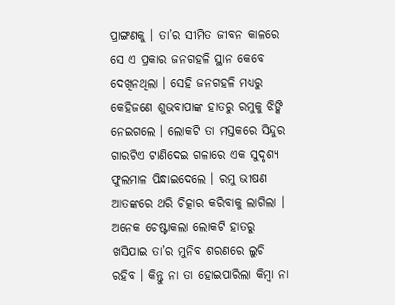ପ୍ରାଙ୍ଗଣକୁ । ତା’ର ସୀମିତ ଜୀବନ କାଳରେ ସେ ଏ ପ୍ରକାର ଜନଗହଳି ସ୍ଥାନ କେବେ ଦେଖିନଥିଲା । ସେହି ଜନଗହଳି ମଧ୍ୟରୁ କେହିଜଣେ ଶୁଭବାପାଙ୍କ ହାତରୁ ରମୁକୁ ଝିଙ୍କି ନେଇଗଲେ । ଲୋକଟି ତା ମସ୍ତକରେ ସିନ୍ଦୁର ଗାରଟିଏ ଟାଣିଦେଇ ଗଳାରେ ଏକ ସୁଦୃଶ୍ୟ ଫୁଲମାଳ ପିନ୍ଧାଇଦେଲେ । ରମୁ ଭୀଷଣ ଆତଙ୍କରେ ଥରି ଚିତ୍କାର କରିବାକୁ ଲାଗିଲା । ଅନେକ ଚେଷ୍ଟାକଲା ଲୋକଟି ହାତରୁ ଖସିଯାଇ ତା’ର ମୁନିବ ଶରଣରେ ଲୁଚି ରହିବ । କିନ୍ତୁ ନା ତା ହୋଇପାରିଲା କିମ୍ବା ନା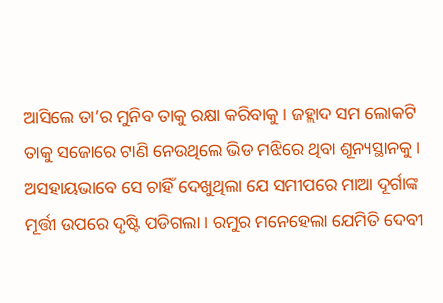ଆସିଲେ ତା’ର ମୁନିବ ତାକୁ ରକ୍ଷା କରିବାକୁ । ଜହ୍ଲାଦ ସମ ଲୋକଟି ତାକୁ ସଜୋରେ ଟାଣି ନେଉଥିଲେ ଭିଡ ମଝିରେ ଥିବା ଶୂନ୍ୟସ୍ଥାନକୁ । ଅସହାୟଭାବେ ସେ ଚାହିଁ ଦେଖୁଥିଲା ଯେ ସମୀପରେ ମାଆ ଦୂର୍ଗାଙ୍କ ମୂର୍ତ୍ତୀ ଉପରେ ଦୃଷ୍ଟି ପଡିଗଲା । ରମୁର ମନେହେଲା ଯେମିତି ଦେବୀ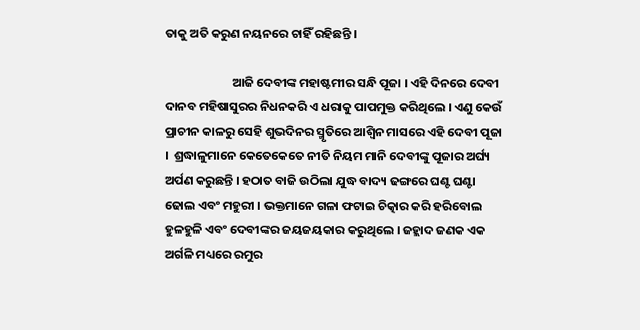ତାକୁ ଅତି କରୁଣ ନୟନରେ ଚାହିଁ ରହିଛନ୍ତି ।

                        ଆଜି ଦେବୀଙ୍କ ମହାଷ୍ଟମୀର ସନ୍ଧି ପୂଜା । ଏହି ଦିନରେ ଦେବୀ ଦାନବ ମହିଷାସୁରର ନିଧନକରି ଏ ଧରାକୁ ପାପମୁକ୍ତ କରିଥିଲେ । ଏଣୁ କେଉଁ ପ୍ରାଚୀନ କାଳରୁ ସେହି ଶୁଭଦିନର ସ୍ମୃତିରେ ଆଶ୍ୱିନ ମାସରେ ଏହି ଦେବୀ ପୂଜା ।  ଶ୍ରଦ୍ଧାଳୁମାନେ କେତେକେତେ ନୀତି ନିୟମ ମାନି ଦେବୀଙ୍କୁ ପୂଜାର ଅର୍ଘ୍ୟ ଅର୍ପଣ କରୁଛନ୍ତି । ହଠାତ ବାଜି ଉଠିଲା ଯୁଦ୍ଧ ବାଦ୍ୟ ଢଙ୍ଗରେ ଘଣ୍ଟ ଘଣ୍ଟା ଢୋଲ ଏବଂ ମହୁରୀ । ଭକ୍ତମାନେ ଗଳା ଫଟାଇ ଚିତ୍କାର କରି ହରିବୋଲ ହୁଳହୁଳି ଏବଂ ଦେବୀଙ୍କର ଜୟଜୟକାର କରୁଥିଲେ । ଜହ୍ଲାଦ ଜଣକ ଏକ ଅର୍ଗଳି ମଧ୍ୟରେ ରମୁର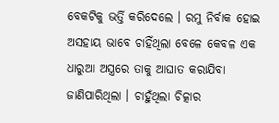ବେକଟିକୁ ଭର୍ତ୍ତି କରିଦେଲେ । ରମୁ ନିର୍ବାକ ହୋଇ ଅସହାୟ ଭାବେ ଚାହିଁଥିଲା ବେଳେ କେବଳ ଏକ ଧାରୁଆ ଅସ୍ତ୍ରରେ ତାକୁ ଆଘାତ କରାଯିବା ଜାଣିପାରିଥିଲା । ଚାହୁଁଥିଲା ଚିତ୍କାର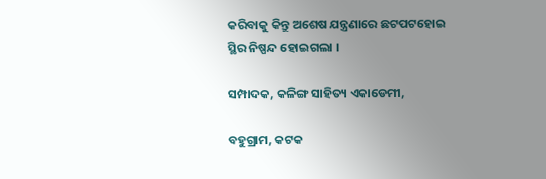କରିବାକୁ କିନ୍ତୁ ଅଶେଷ ଯନ୍ତ୍ରଣାରେ ଛଟପଟହୋଇ ସ୍ଥିର ନିଷ୍ପନ୍ଦ ହୋଇଗଲା ।

ସମ୍ପାଦକ, କଳିଙ୍ଗ ସାହିତ୍ୟ ଏକାଡେମୀ,

ବହୁଗ୍ରାମ, କଟକ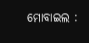ମୋବାଇଲ :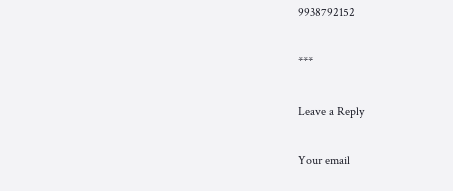9938792152

***

Leave a Reply

Your email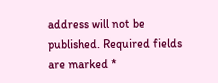address will not be published. Required fields are marked *